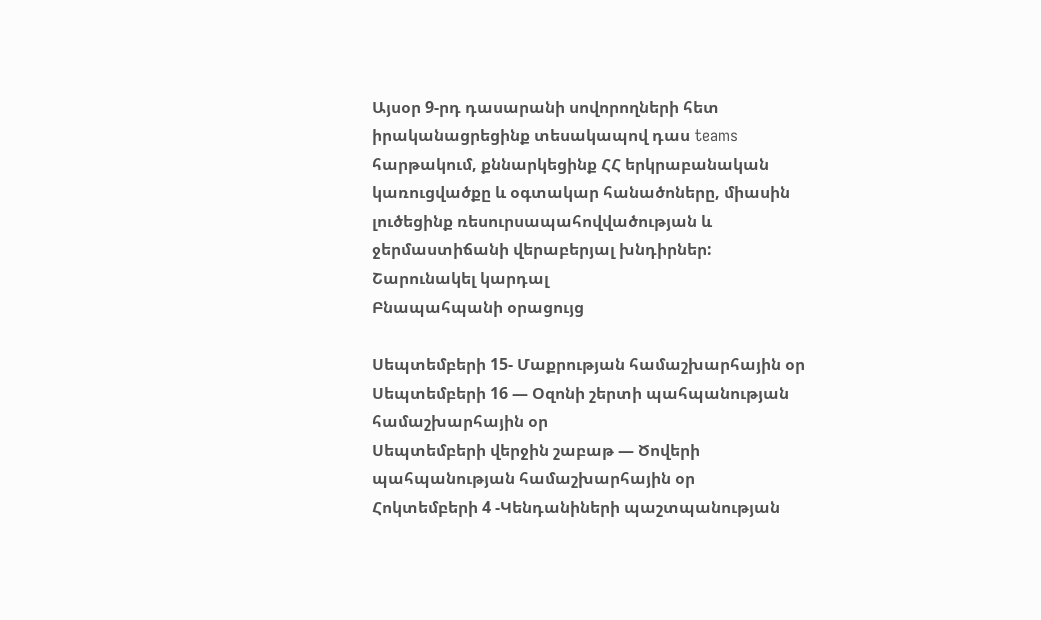Այսօր 9-րդ դասարանի սովորողների հետ իրականացրեցինք տեսակապով դաս teams հարթակում, քննարկեցինք ՀՀ երկրաբանական կառուցվածքը և օգտակար հանածոները, միասին լուծեցինք ռեսուրսապահովվածության և ջերմաստիճանի վերաբերյալ խնդիրներ:
Շարունակել կարդալ
Բնապահպանի օրացույց

Սեպտեմբերի 15- Մաքրության համաշխարհային օր
Սեպտեմբերի 16 — Օզոնի շերտի պահպանության համաշխարհային օր
Սեպտեմբերի վերջին շաբաթ — Ծովերի պահպանության համաշխարհային օր
Հոկտեմբերի 4 -Կենդանիների պաշտպանության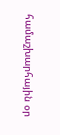համաշխարհային օր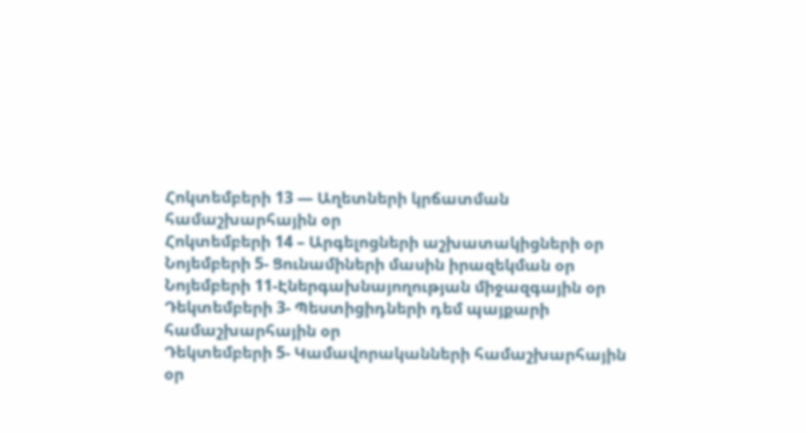Հոկտեմբերի 13 — Աղետների կրճատման համաշխարհային օր
Հոկտեմբերի 14 – Արգելոցների աշխատակիցների օր
Նոյեմբերի 5- Ցունամիների մասին իրազեկման օր
Նոյեմբերի 11-Էներգախնայողության միջազգային օր
Դեկտեմբերի 3- Պեստիցիդների դեմ պայքարի համաշխարհային օր
Դեկտեմբերի 5- Կամավորականների համաշխարհային օր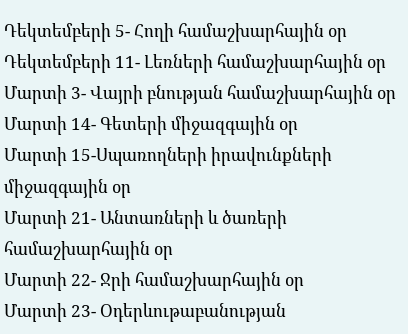Դեկտեմբերի 5- Հողի համաշխարհային օր
Դեկտեմբերի 11- Լեռների համաշխարհային օր
Մարտի 3- Վայրի բնության համաշխարհային օր
Մարտի 14- Գետերի միջազգային օր
Մարտի 15-Սպառողների իրավունքների միջազգային օր
Մարտի 21- Անտառների և ծառերի համաշխարհային օր
Մարտի 22- Ջրի համաշխարհային օր
Մարտի 23- Օդերևութաբանության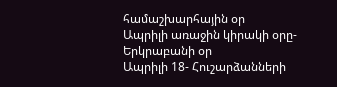համաշխարհային օր
Ապրիլի առաջին կիրակի օրը- Երկրաբանի օր
Ապրիլի 18- Հուշարձանների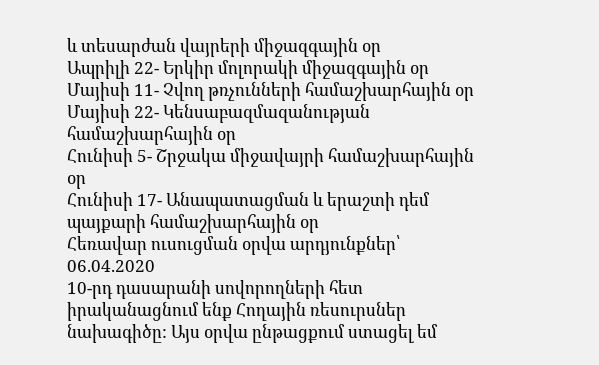և տեսարժան վայրերի միջազգային օր
Ապրիլի 22- Երկիր մոլորակի միջազգային օր
Մայիսի 11- Չվող թռչունների համաշխարհային օր
Մայիսի 22- Կենսաբազմազանության համաշխարհային օր
Հունիսի 5- Շրջակա միջավայրի համաշխարհային օր
Հունիսի 17- Անապատացման և երաշտի դեմ պայքարի համաշխարհային օր
Հեռավար ուսուցման օրվա արդյունքներ՝ 06.04.2020
10-րդ դասարանի սովորողների հետ իրականացնում ենք Հողային ռեսուրսներ նախագիծը: Այս օրվա ընթացքում ստացել եմ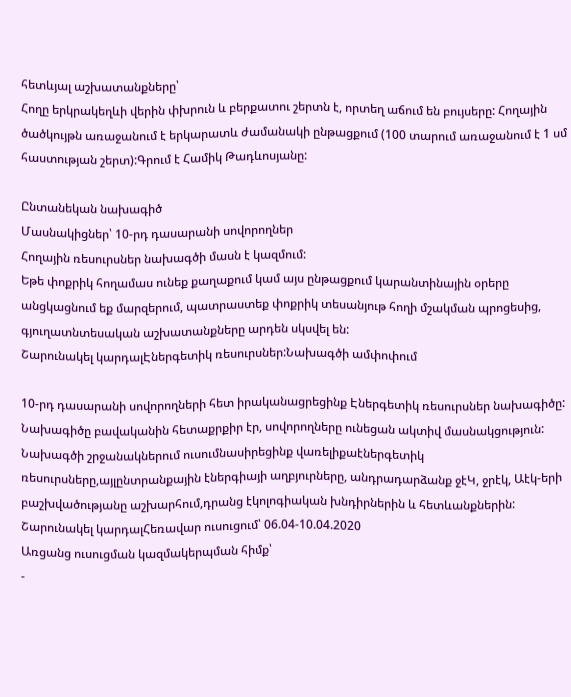հետևյալ աշխատանքները՝
Հողը երկրակեղևի վերին փխրուն և բերքատու շերտն է, որտեղ աճում են բույսերը: Հողային ծածկույթն առաջանում է երկարատև ժամանակի ընթացքում (100 տարում առաջանում է 1 սմ հաստության շերտ):Գրում է Համիկ Թադևոսյանը:

Ընտանեկան նախագիծ
Մասնակիցներ՝ 10-րդ դասարանի սովորողներ
Հողային ռեսուրսներ նախագծի մասն է կազմում:
Եթե փոքրիկ հողամաս ունեք քաղաքում կամ այս ընթացքում կարանտինային օրերը անցկացնում եք մարզերում, պատրաստեք փոքրիկ տեսանյութ հողի մշակման պրոցեսից, գյուղատնտեսական աշխատանքները արդեն սկսվել են:
Շարունակել կարդալԷներգետիկ ռեսուրսներ:Նախագծի ամփոփում

10-րդ դասարանի սովորողների հետ իրականացրեցինք Էներգետիկ ռեսուրսներ նախագիծը: Նախագիծը բավականին հետաքրքիր էր, սովորողները ունեցան ակտիվ մասնակցություն:
Նախագծի շրջանակներում ուսումնասիրեցինք վառելիքաէներգետիկ ռեսուրսները,այլընտրանքային էներգիայի աղբյուրները, անդրադարձանք ջէԿ, ջրէկ, Աէկ-երի բաշխվածությանը աշխարհում,դրանց էկոլոգիական խնդիրներին և հետևանքներին:
Շարունակել կարդալՀեռավար ուսուցում՝ 06.04-10.04.2020
Առցանց ուսուցման կազմակերպման հիմք՝
-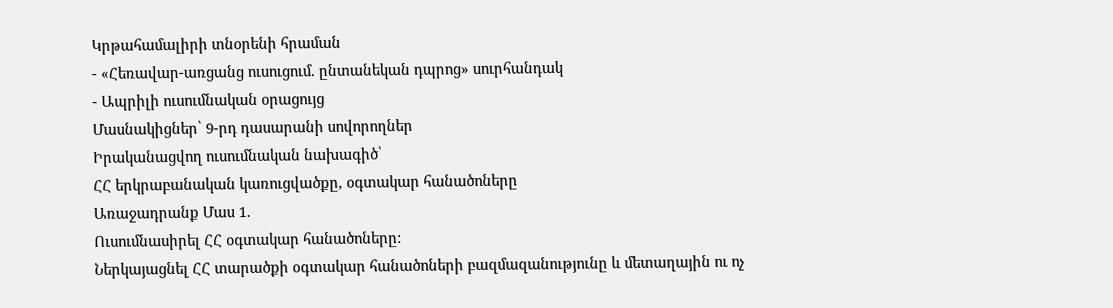Կրթահամալիրի տնօրենի հրաման
- «Հեռավար-առցանց ուսուցում. ընտանեկան դպրոց» սուրհանդակ
- Ապրիլի ուսումնական օրացույց
Մասնակիցներ՝ 9-րդ դասարանի սովորողներ
Իրականացվող ուսումնական նախագիծ՝
ՀՀ երկրաբանական կառուցվածքը, օգտակար հանածոները
Առաջադրանք Մաս 1.
Ուսումնասիրել ՀՀ օգտակար հանածոները:
Ներկայացնել ՀՀ տարածքի օգտակար հանածոների բազմազանությունը և մետաղային ու ոչ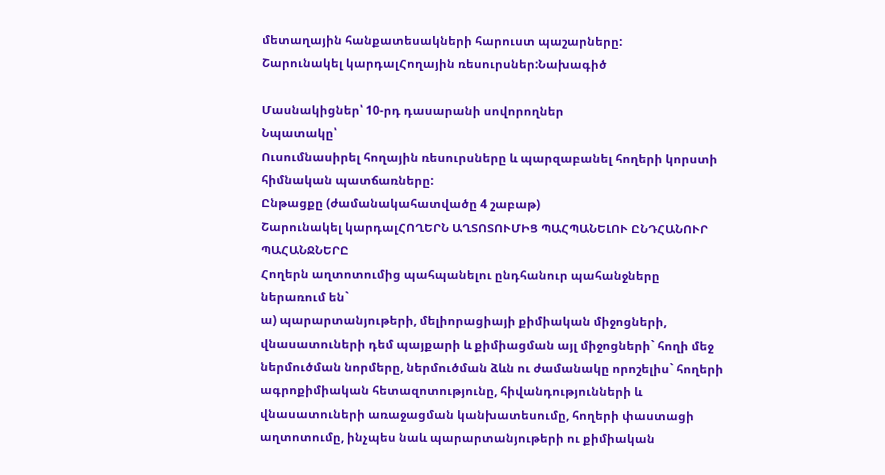մետաղային հանքատեսակների հարուստ պաշարները:
Շարունակել կարդալՀողային ռեսուրսներ:Նախագիծ

Մասնակիցներ՝ 10-րդ դասարանի սովորողներ
Նպատակը՝
Ուսումնասիրել հողային ռեսուրսները և պարզաբանել հողերի կորստի հիմնական պատճառները:
Ընթացքը (ժամանակահատվածը 4 շաբաթ)
Շարունակել կարդալՀՈՂԵՐՆ ԱՂՏՈՏՈՒՄԻՑ ՊԱՀՊԱՆԵԼՈՒ ԸՆԴՀԱՆՈՒՐ ՊԱՀԱՆՋՆԵՐԸ
Հողերն աղտոտումից պահպանելու ընդհանուր պահանջները ներառում են`
ա) պարարտանյութերի, մելիորացիայի քիմիական միջոցների, վնասատուների դեմ պայքարի և քիմիացման այլ միջոցների` հողի մեջ ներմուծման նորմերը, ներմուծման ձևն ու ժամանակը որոշելիս` հողերի ագրոքիմիական հետազոտությունը, հիվանդությունների և վնասատուների առաջացման կանխատեսումը, հողերի փաստացի աղտոտումը, ինչպես նաև պարարտանյութերի ու քիմիական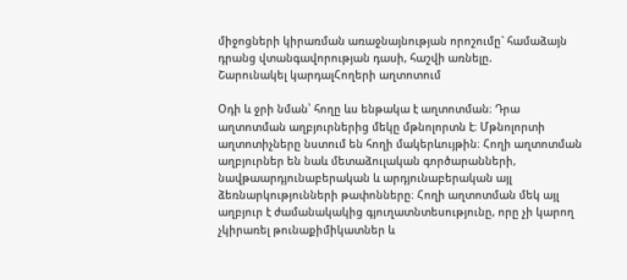միջոցների կիրառման առաջնայնության որոշումը` համաձայն դրանց վտանգավորության դասի, հաշվի առնելը.
Շարունակել կարդալՀողերի աղտոտում

Օդի և ջրի նման՝ հողը ևս ենթակա է աղտոտման։ Դրա աղտոտման աղբյուրներից մեկը մթնոլորտն է։ Մթնոլորտի աղտոտիչները նստում են հողի մակերևույթին։ Հողի աղտոտման աղբյուրներ են նաև մետաձուլական գործարանների, նավթաարդյունաբերական և արդյունաբերական այլ ձեռնարկությունների թափոնները։ Հողի աղտոտման մեկ այլ աղբյուր է ժամանակակից գյուղատնտեսությունը, որը չի կարող չկիրառել թունաքիմիկատներ և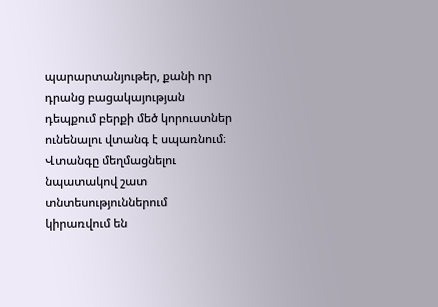պարարտանյութեր, քանի որ դրանց բացակայության դեպքում բերքի մեծ կորուստներ ունենալու վտանգ է սպառնում։ Վտանգը մեղմացնելու նպատակով շատ տնտեսություններում կիրառվում են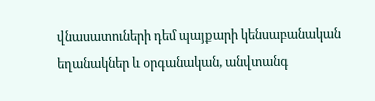վնասատուների դեմ պայքարի կենսաբանական եղանակներ և օրգանական, անվտանգ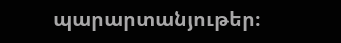պարարտանյութեր։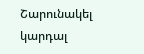Շարունակել կարդալ